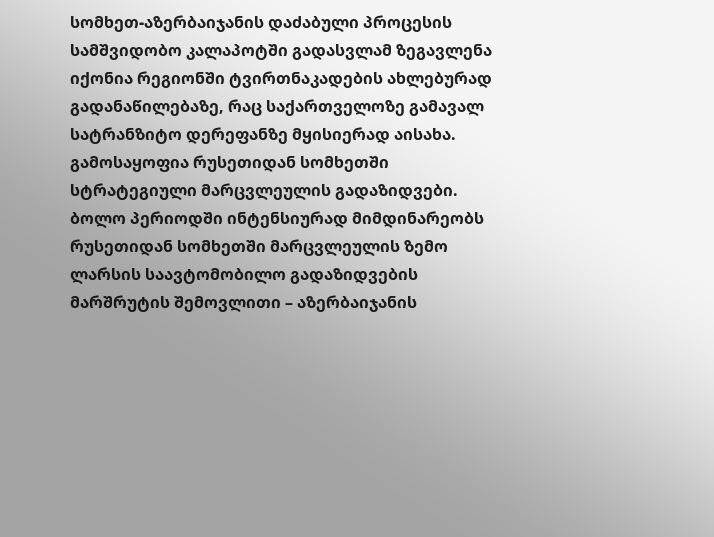სომხეთ-აზერბაიჯანის დაძაბული პროცესის სამშვიდობო კალაპოტში გადასვლამ ზეგავლენა იქონია რეგიონში ტვირთნაკადების ახლებურად გადანაწილებაზე, რაც საქართველოზე გამავალ სატრანზიტო დერეფანზე მყისიერად აისახა. გამოსაყოფია რუსეთიდან სომხეთში სტრატეგიული მარცვლეულის გადაზიდვები.
ბოლო პერიოდში ინტენსიურად მიმდინარეობს რუსეთიდან სომხეთში მარცვლეულის ზემო ლარსის საავტომობილო გადაზიდვების მარშრუტის შემოვლითი – აზერბაიჯანის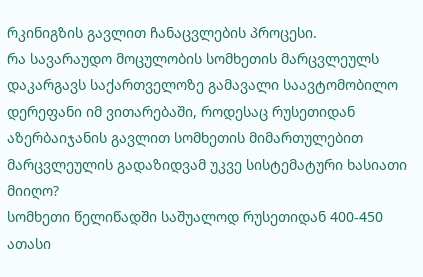რკინიგზის გავლით ჩანაცვლების პროცესი.
რა სავარაუდო მოცულობის სომხეთის მარცვლეულს დაკარგავს საქართველოზე გამავალი საავტომობილო დერეფანი იმ ვითარებაში, როდესაც რუსეთიდან აზერბაიჯანის გავლით სომხეთის მიმართულებით მარცვლეულის გადაზიდვამ უკვე სისტემატური ხასიათი მიიღო?
სომხეთი წელიწადში საშუალოდ რუსეთიდან 400-450 ათასი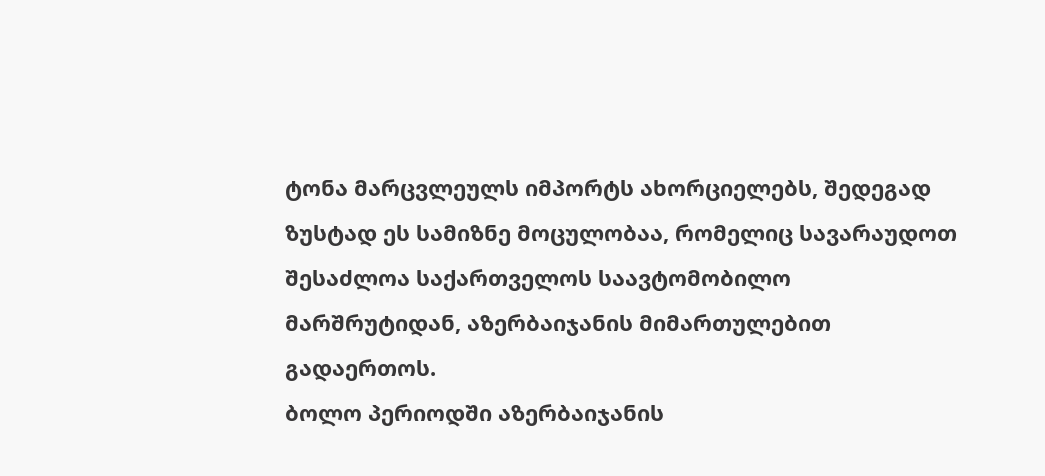ტონა მარცვლეულს იმპორტს ახორციელებს, შედეგად ზუსტად ეს სამიზნე მოცულობაა, რომელიც სავარაუდოთ შესაძლოა საქართველოს საავტომობილო მარშრუტიდან, აზერბაიჯანის მიმართულებით გადაერთოს.
ბოლო პერიოდში აზერბაიჯანის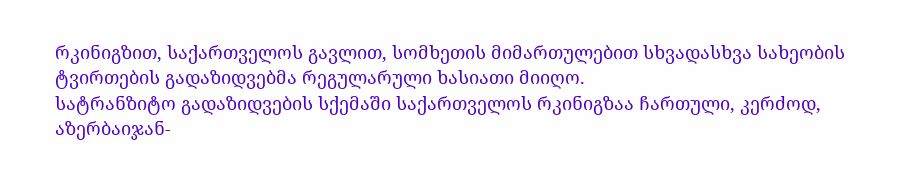რკინიგზით, საქართველოს გავლით, სომხეთის მიმართულებით სხვადასხვა სახეობის ტვირთების გადაზიდვებმა რეგულარული ხასიათი მიიღო.
სატრანზიტო გადაზიდვების სქემაში საქართველოს რკინიგზაა ჩართული, კერძოდ, აზერბაიჯან-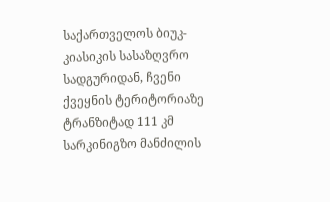საქართველოს ბიუკ-კიასიკის სასაზღვრო სადგურიდან, ჩვენი ქვეყნის ტერიტორიაზე ტრანზიტად 111 კმ სარკინიგზო მანძილის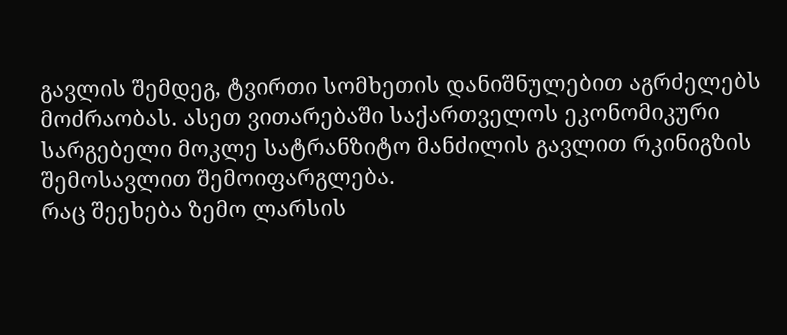გავლის შემდეგ, ტვირთი სომხეთის დანიშნულებით აგრძელებს მოძრაობას. ასეთ ვითარებაში საქართველოს ეკონომიკური სარგებელი მოკლე სატრანზიტო მანძილის გავლით რკინიგზის შემოსავლით შემოიფარგლება.
რაც შეეხება ზემო ლარსის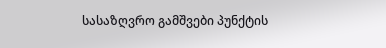სასაზღვრო გამშვები პუნქტის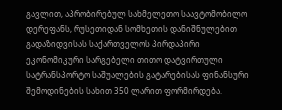გავლით, აპრობირებულ სახმელეთო საავტომობილო დერეფანს, რუსეთიდან სომხეთის დანიშნულებით გადაზიდვისას საქართველოს პირდაპირი ეკონომიკური სარგებელი თითო დატვირთული სატრანსპორტო საშუალების გატარებისას ფინანსური შემოდინების სახით 350 ლარით ფორმირდება.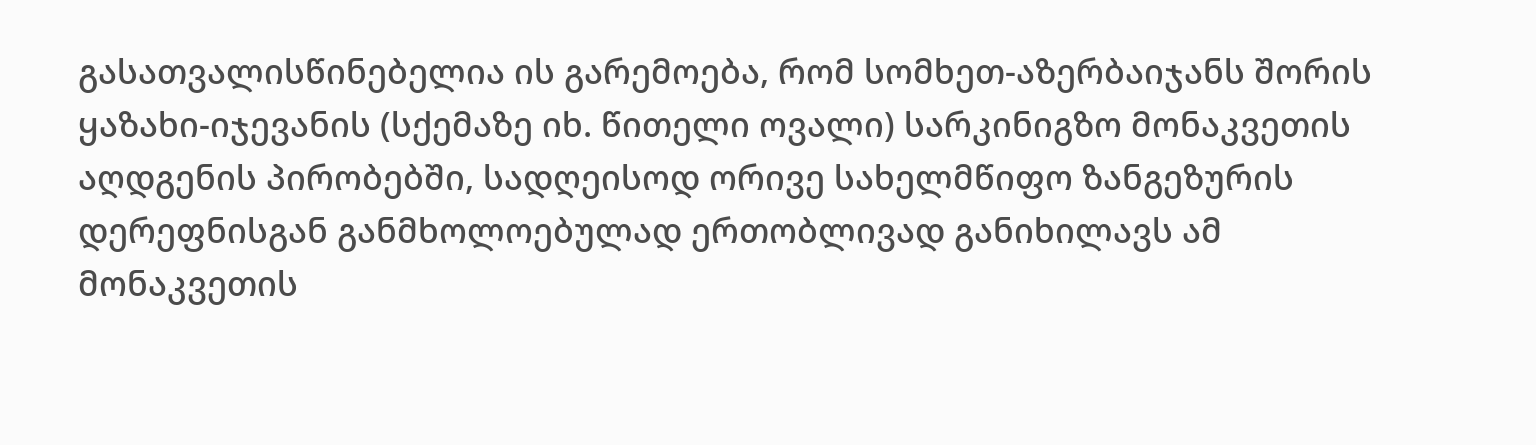გასათვალისწინებელია ის გარემოება, რომ სომხეთ-აზერბაიჯანს შორის ყაზახი-იჯევანის (სქემაზე იხ. წითელი ოვალი) სარკინიგზო მონაკვეთის აღდგენის პირობებში, სადღეისოდ ორივე სახელმწიფო ზანგეზურის დერეფნისგან განმხოლოებულად ერთობლივად განიხილავს ამ მონაკვეთის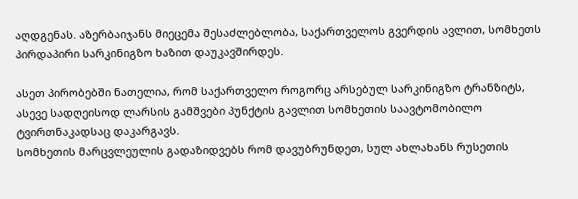აღდგენას. აზერბაიჯანს მიეცემა შესაძლებლობა, საქართველოს გვერდის ავლით, სომხეთს პირდაპირი სარკინიგზო ხაზით დაუკავშირდეს.

ასეთ პირობებში ნათელია, რომ საქართველო როგორც არსებულ სარკინიგზო ტრანზიტს, ასევე სადღეისოდ ლარსის გამშვები პუნქტის გავლით სომხეთის საავტომობილო ტვირთნაკადსაც დაკარგავს.
სომხეთის მარცვლეულის გადაზიდვებს რომ დავუბრუნდეთ, სულ ახლახანს რუსეთის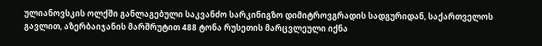ულიანოვსკის ოლქში განლაგებული საკვანძო სარკინიგზო დიმიტროვგრადის სადგურიდან, საქართველოს გავლით, აზერბაიჯანის მარშრუტით 488 ტონა რუსეთის მარცვლეული იქნა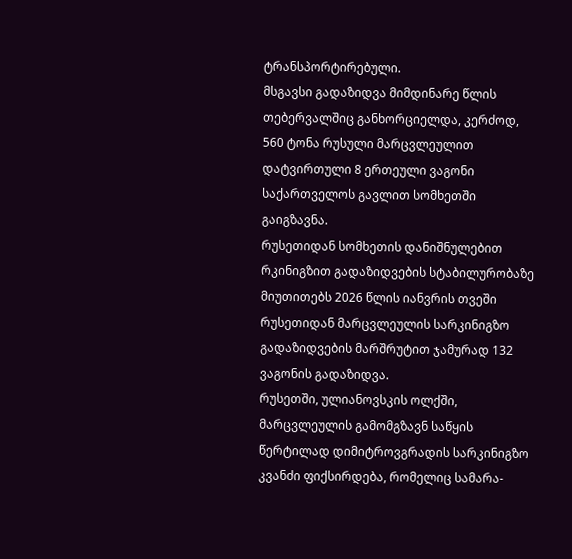ტრანსპორტირებული.
მსგავსი გადაზიდვა მიმდინარე წლის თებერვალშიც განხორციელდა, კერძოდ, 560 ტონა რუსული მარცვლეულით დატვირთული 8 ერთეული ვაგონი საქართველოს გავლით სომხეთში გაიგზავნა.
რუსეთიდან სომხეთის დანიშნულებით რკინიგზით გადაზიდვების სტაბილურობაზე მიუთითებს 2026 წლის იანვრის თვეში რუსეთიდან მარცვლეულის სარკინიგზო გადაზიდვების მარშრუტით ჯამურად 132 ვაგონის გადაზიდვა.
რუსეთში, ულიანოვსკის ოლქში, მარცვლეულის გამომგზავნ საწყის წერტილად დიმიტროვგრადის სარკინიგზო კვანძი ფიქსირდება, რომელიც სამარა-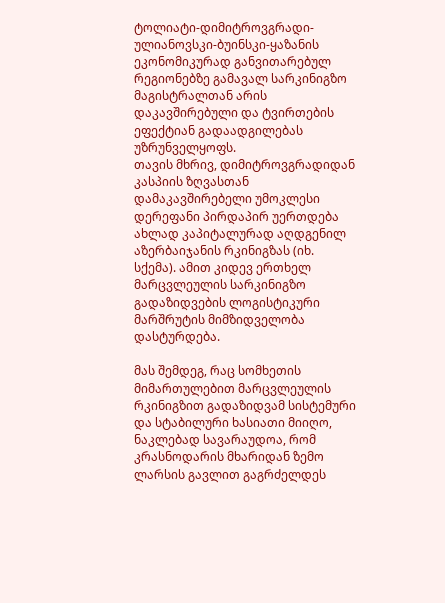ტოლიატი-დიმიტროვგრადი-ულიანოვსკი-ბუინსკი-ყაზანის ეკონომიკურად განვითარებულ რეგიონებზე გამავალ სარკინიგზო მაგისტრალთან არის დაკავშირებული და ტვირთების ეფექტიან გადაადგილებას უზრუნველყოფს.
თავის მხრივ, დიმიტროვგრადიდან კასპიის ზღვასთან დამაკავშირებელი უმოკლესი დერეფანი პირდაპირ უერთდება ახლად კაპიტალურად აღდგენილ აზერბაიჯანის რკინიგზას (იხ. სქემა). ამით კიდევ ერთხელ მარცვლეულის სარკინიგზო გადაზიდვების ლოგისტიკური მარშრუტის მიმზიდველობა დასტურდება.

მას შემდეგ, რაც სომხეთის მიმართულებით მარცვლეულის რკინიგზით გადაზიდვამ სისტემური და სტაბილური ხასიათი მიიღო, ნაკლებად სავარაუდოა, რომ კრასნოდარის მხარიდან ზემო ლარსის გავლით გაგრძელდეს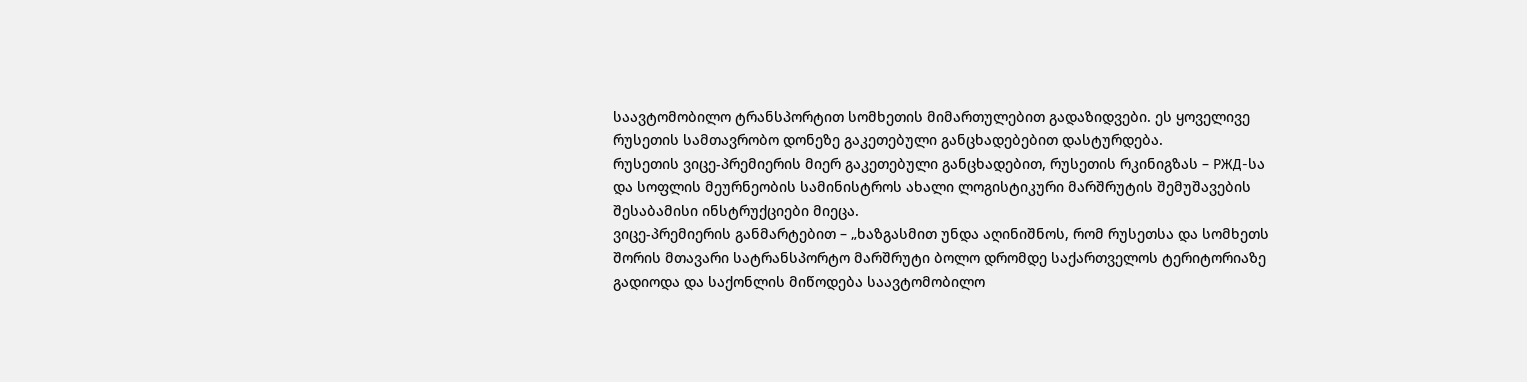საავტომობილო ტრანსპორტით სომხეთის მიმართულებით გადაზიდვები. ეს ყოველივე რუსეთის სამთავრობო დონეზე გაკეთებული განცხადებებით დასტურდება.
რუსეთის ვიცე-პრემიერის მიერ გაკეთებული განცხადებით, რუსეთის რკინიგზას – РЖД-სა და სოფლის მეურნეობის სამინისტროს ახალი ლოგისტიკური მარშრუტის შემუშავების შესაბამისი ინსტრუქციები მიეცა.
ვიცე-პრემიერის განმარტებით – „ხაზგასმით უნდა აღინიშნოს, რომ რუსეთსა და სომხეთს შორის მთავარი სატრანსპორტო მარშრუტი ბოლო დრომდე საქართველოს ტერიტორიაზე გადიოდა და საქონლის მიწოდება საავტომობილო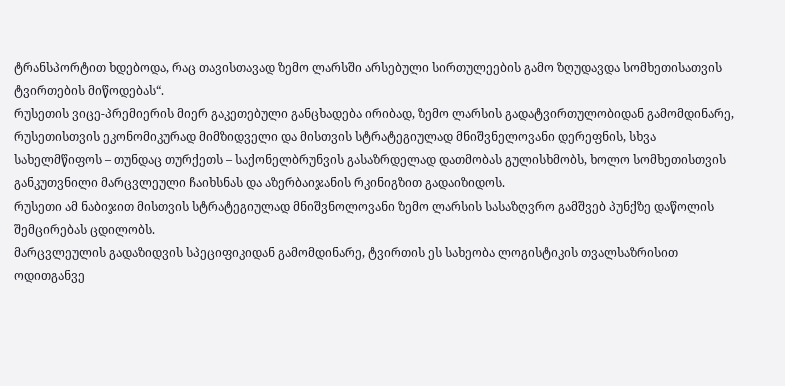ტრანსპორტით ხდებოდა, რაც თავისთავად ზემო ლარსში არსებული სირთულეების გამო ზღუდავდა სომხეთისათვის ტვირთების მიწოდებას“.
რუსეთის ვიცე-პრემიერის მიერ გაკეთებული განცხადება ირიბად, ზემო ლარსის გადატვირთულობიდან გამომდინარე, რუსეთისთვის ეკონომიკურად მიმზიდველი და მისთვის სტრატეგიულად მნიშვნელოვანი დერეფნის, სხვა სახელმწიფოს – თუნდაც თურქეთს – საქონელბრუნვის გასაზრდელად დათმობას გულისხმობს, ხოლო სომხეთისთვის განკუთვნილი მარცვლეული ჩაიხსნას და აზერბაიჯანის რკინიგზით გადაიზიდოს.
რუსეთი ამ ნაბიჯით მისთვის სტრატეგიულად მნიშვნოლოვანი ზემო ლარსის სასაზღვრო გამშვებ პუნქზე დაწოლის შემცირებას ცდილობს.
მარცვლეულის გადაზიდვის სპეციფიკიდან გამომდინარე, ტვირთის ეს სახეობა ლოგისტიკის თვალსაზრისით ოდითგანვე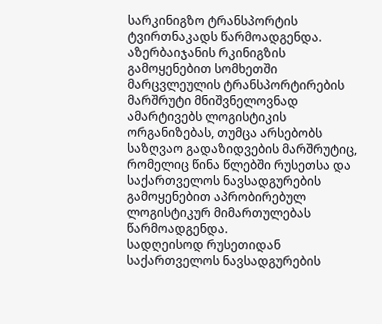სარკინიგზო ტრანსპორტის ტვირთნაკადს წარმოადგენდა.
აზერბაიჯანის რკინიგზის გამოყენებით სომხეთში მარცვლეულის ტრანსპორტირების მარშრუტი მნიშვნელოვნად ამარტივებს ლოგისტიკის ორგანიზებას, თუმცა არსებობს საზღვაო გადაზიდვების მარშრუტიც, რომელიც წინა წლებში რუსეთსა და საქართველოს ნავსადგურების გამოყენებით აპრობირებულ ლოგისტიკურ მიმართულებას წარმოადგენდა.
სადღეისოდ რუსეთიდან საქართველოს ნავსადგურების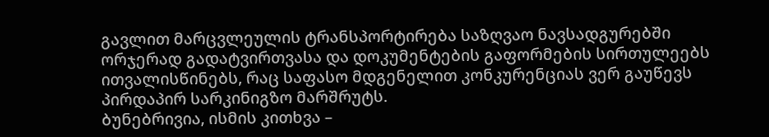გავლით მარცვლეულის ტრანსპორტირება საზღვაო ნავსადგურებში ორჯერად გადატვირთვასა და დოკუმენტების გაფორმების სირთულეებს ითვალისწინებს, რაც საფასო მდგენელით კონკურენციას ვერ გაუწევს პირდაპირ სარკინიგზო მარშრუტს.
ბუნებრივია, ისმის კითხვა –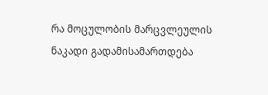რა მოცულობის მარცვლეულის ნაკადი გადამისამართდება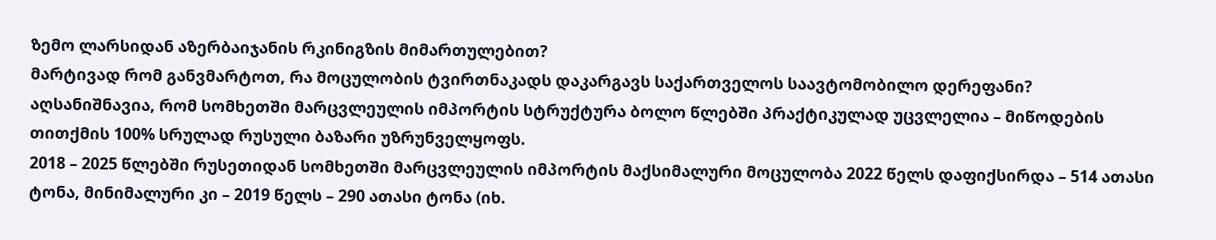ზემო ლარსიდან აზერბაიჯანის რკინიგზის მიმართულებით?
მარტივად რომ განვმარტოთ, რა მოცულობის ტვირთნაკადს დაკარგავს საქართველოს საავტომობილო დერეფანი?
აღსანიშნავია, რომ სომხეთში მარცვლეულის იმპორტის სტრუქტურა ბოლო წლებში პრაქტიკულად უცვლელია – მიწოდების თითქმის 100% სრულად რუსული ბაზარი უზრუნველყოფს.
2018 – 2025 წლებში რუსეთიდან სომხეთში მარცვლეულის იმპორტის მაქსიმალური მოცულობა 2022 წელს დაფიქსირდა – 514 ათასი ტონა, მინიმალური კი – 2019 წელს – 290 ათასი ტონა (იხ.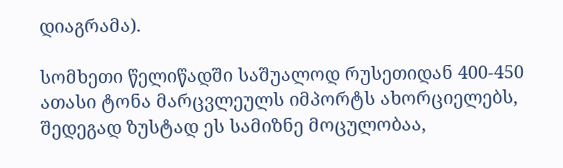დიაგრამა).

სომხეთი წელიწადში საშუალოდ რუსეთიდან 400-450 ათასი ტონა მარცვლეულს იმპორტს ახორციელებს, შედეგად ზუსტად ეს სამიზნე მოცულობაა,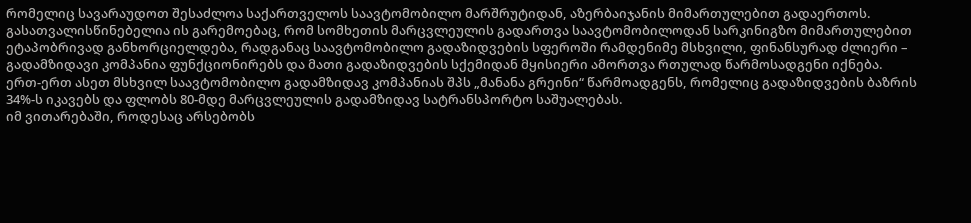რომელიც სავარაუდოთ შესაძლოა საქართველოს საავტომობილო მარშრუტიდან, აზერბაიჯანის მიმართულებით გადაერთოს.
გასათვალისწინებელია ის გარემოებაც, რომ სომხეთის მარცვლეულის გადართვა საავტომობილოდან სარკინიგზო მიმართულებით ეტაპობრივად განხორციელდება, რადგანაც საავტომობილო გადაზიდვების სფეროში რამდენიმე მსხვილი, ფინანსურად ძლიერი – გადამზიდავი კომპანია ფუნქციონირებს და მათი გადაზიდვების სქემიდან მყისიერი ამორთვა რთულად წარმოსადგენი იქნება.
ერთ-ერთ ასეთ მსხვილ საავტომობილო გადამზიდავ კომპანიას შპს „მანანა გრეინი“ წარმოადგენს, რომელიც გადაზიდვების ბაზრის 34%-ს იკავებს და ფლობს 80-მდე მარცვლეულის გადამზიდავ სატრანსპორტო საშუალებას.
იმ ვითარებაში, როდესაც არსებობს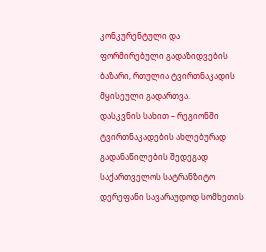კონკურენტული და ფორმირებული გადაზიდვების ბაზარი, რთულია ტვირთნაკადის მყისეული გადართვა.
დასკვნის სახით – რეგიონში ტვირთნაკადების ახლებურად გადანაწილების შედეგად საქართველოს სატრანზიტო დერეფანი სავარაუდოდ სომხეთის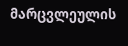მარცვლეულის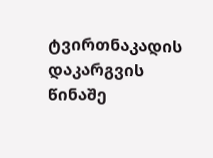ტვირთნაკადის დაკარგვის წინაშე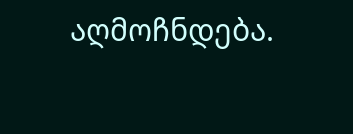აღმოჩნდება.